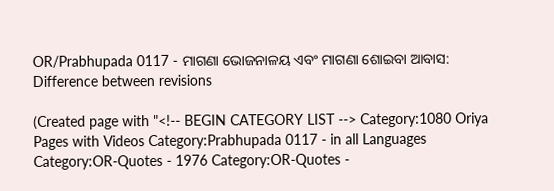OR/Prabhupada 0117 - ମାଗଣା ଭୋଜନାଳୟ ଏବଂ ମାଗଣା ଶୋଇବା ଆବାସ: Difference between revisions

(Created page with "<!-- BEGIN CATEGORY LIST --> Category:1080 Oriya Pages with Videos Category:Prabhupada 0117 - in all Languages Category:OR-Quotes - 1976 Category:OR-Quotes -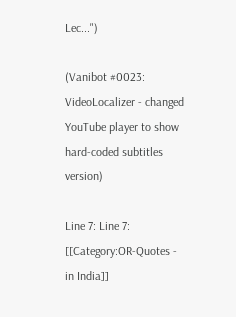Lec...")

(Vanibot #0023: VideoLocalizer - changed YouTube player to show hard-coded subtitles version)

Line 7: Line 7:
[[Category:OR-Quotes - in India]]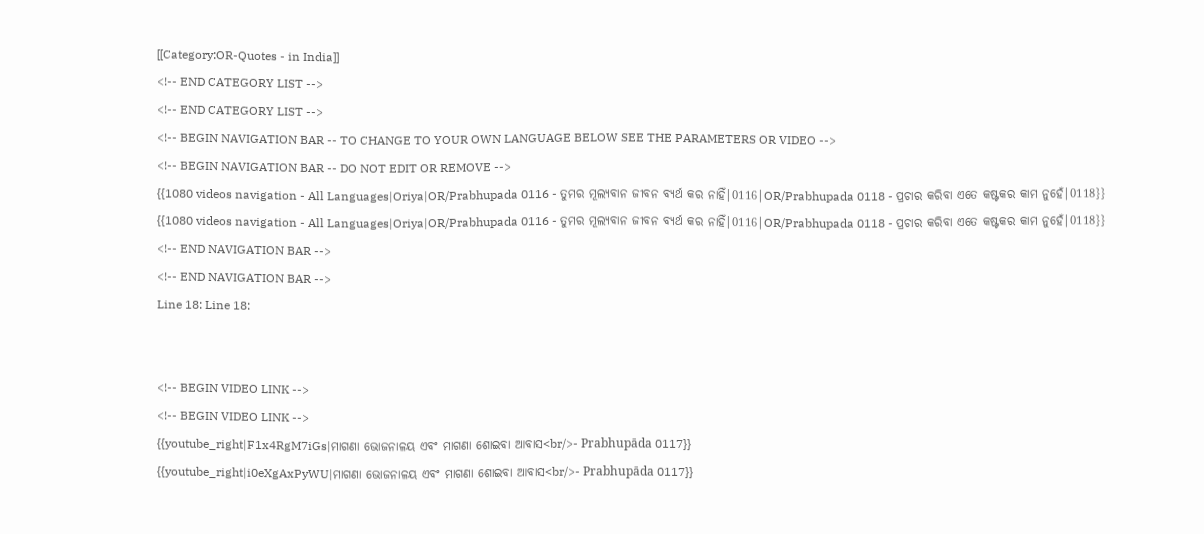[[Category:OR-Quotes - in India]]
<!-- END CATEGORY LIST -->
<!-- END CATEGORY LIST -->
<!-- BEGIN NAVIGATION BAR -- TO CHANGE TO YOUR OWN LANGUAGE BELOW SEE THE PARAMETERS OR VIDEO -->
<!-- BEGIN NAVIGATION BAR -- DO NOT EDIT OR REMOVE -->
{{1080 videos navigation - All Languages|Oriya|OR/Prabhupada 0116 - ତୁମର ମୂଲ୍ୟବାନ ଜୀବନ ବ୍ୟର୍ଥ କର ନାହିଁ|0116|OR/Prabhupada 0118 - ପ୍ରଚାର କରିବା ଏତେ କଷ୍ଟକର କାମ ନୁହେଁ|0118}}
{{1080 videos navigation - All Languages|Oriya|OR/Prabhupada 0116 - ତୁମର ମୂଲ୍ୟବାନ ଜୀବନ ବ୍ୟର୍ଥ କର ନାହିଁ|0116|OR/Prabhupada 0118 - ପ୍ରଚାର କରିବା ଏତେ କଷ୍ଟକର କାମ ନୁହେଁ|0118}}
<!-- END NAVIGATION BAR -->
<!-- END NAVIGATION BAR -->
Line 18: Line 18:


<!-- BEGIN VIDEO LINK -->
<!-- BEGIN VIDEO LINK -->
{{youtube_right|F1x4RgM7iGs|ମାଗଣା ଭୋଜନାଳୟ ଏବଂ ମାଗଣା ଶୋଇବା ଆବାସ<br/>- Prabhupāda 0117}}
{{youtube_right|i0eXgAxPyWU|ମାଗଣା ଭୋଜନାଳୟ ଏବଂ ମାଗଣା ଶୋଇବା ଆବାସ<br/>- Prabhupāda 0117}}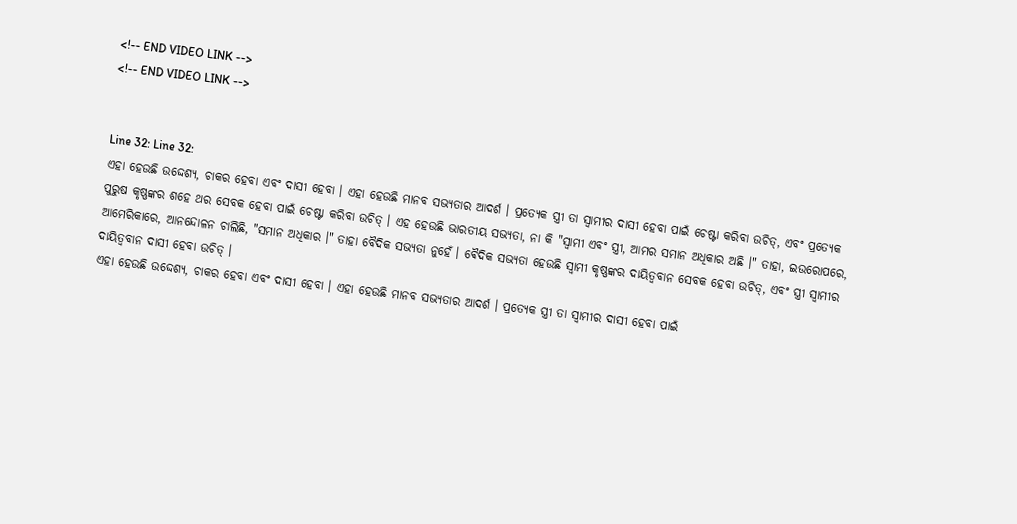<!-- END VIDEO LINK -->
<!-- END VIDEO LINK -->


Line 32: Line 32:
ଏହା ହେଉଛି ଉଦ୍ଦେଶ୍ୟ, ଚାକର ହେବା ଏବଂ ଦାସୀ ହେବା । ଏହା ହେଉଛି ମାନବ ସଭ୍ୟତାର ଆଦର୍ଶ । ପ୍ରତ୍ୟେକ ସ୍ତ୍ରୀ ତା ସ୍ଵାମୀର ଦାସୀ ହେବା ପାଇଁ ଚେଷ୍ଟା କରିବା ଉଚିତ୍, ଏବଂ ପ୍ରତ୍ୟେକ ପୁରୁଷ କୃଷ୍ଣଙ୍କର ଶହେ ଥର ସେବକ ହେବା ପାଇଁ ଚେଷ୍ଟା କରିବା ଉଚିତ୍ । ଏହ ହେଉଛି ଭାରତୀୟ ସଭ୍ୟତା, ନା କି "ସ୍ଵାମୀ ଏବଂ ସ୍ତ୍ରୀ, ଆମର ସମାନ ଅଧିକାର ଅଛି ।" ତାହା, ଇଉରୋପରେ, ଆମେରିକାରେ, ଆନନ୍ଦୋଳନ ଚାଲିଛି, "ସମାନ ଅଧିକାର ।" ତାହା ବୈଦିକ ସଭ୍ୟତା ନୁହେଁ । ଵୈଦିକ ସଭ୍ୟତା ହେଉଛି ସ୍ଵାମୀ କୃଷ୍ଣଙ୍କର ଦାୟିତ୍ଵବାନ ସେବକ ହେବା ଉଚିତ୍, ଏବଂ ସ୍ତ୍ରୀ ସ୍ଵାମୀର ଦାୟିତ୍ଵବାନ ଦାସୀ ହେବା ଉଚିତ୍ ।
ଏହା ହେଉଛି ଉଦ୍ଦେଶ୍ୟ, ଚାକର ହେବା ଏବଂ ଦାସୀ ହେବା । ଏହା ହେଉଛି ମାନବ ସଭ୍ୟତାର ଆଦର୍ଶ । ପ୍ରତ୍ୟେକ ସ୍ତ୍ରୀ ତା ସ୍ଵାମୀର ଦାସୀ ହେବା ପାଇଁ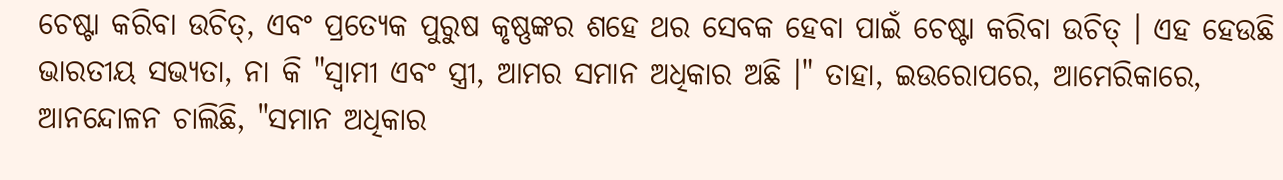ଚେଷ୍ଟା କରିବା ଉଚିତ୍, ଏବଂ ପ୍ରତ୍ୟେକ ପୁରୁଷ କୃଷ୍ଣଙ୍କର ଶହେ ଥର ସେବକ ହେବା ପାଇଁ ଚେଷ୍ଟା କରିବା ଉଚିତ୍ । ଏହ ହେଉଛି ଭାରତୀୟ ସଭ୍ୟତା, ନା କି "ସ୍ଵାମୀ ଏବଂ ସ୍ତ୍ରୀ, ଆମର ସମାନ ଅଧିକାର ଅଛି ।" ତାହା, ଇଉରୋପରେ, ଆମେରିକାରେ, ଆନନ୍ଦୋଳନ ଚାଲିଛି, "ସମାନ ଅଧିକାର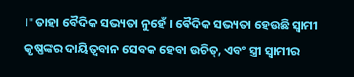।" ତାହା ବୈଦିକ ସଭ୍ୟତା ନୁହେଁ । ଵୈଦିକ ସଭ୍ୟତା ହେଉଛି ସ୍ଵାମୀ କୃଷ୍ଣଙ୍କର ଦାୟିତ୍ଵବାନ ସେବକ ହେବା ଉଚିତ୍, ଏବଂ ସ୍ତ୍ରୀ ସ୍ଵାମୀର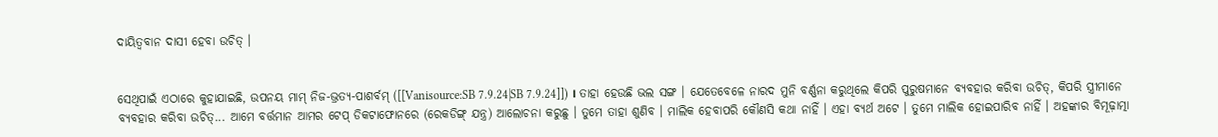ଦାୟିତ୍ଵବାନ ଦାସୀ ହେବା ଉଚିତ୍ ।


ସେଥିପାଇଁ ଏଠାରେ କୁହାଯାଇଛି, ଉପନୟ ମାମ୍ ନିଜ-ଭ୍ରତ୍ୟ-ପାଶର୍ବମ୍ ([[Vanisource:SB 7.9.24|SB 7.9.24]]) । ତାହା ହେଉଛି ଭଲ ସଙ୍ଗ । ଯେତେବେଳେ ନାରଦ ମୁନି ବର୍ଣ୍ଣନା କରୁଥିଲେ କିପରି ପୁରୁଷମାନେ ବ୍ୟବହାର କରିବା ଉଚିତ୍, କିପରି ସ୍ତ୍ରୀମାନେ ବ୍ୟବହାର କରିବା ଉଚିତ୍... ଆମେ ବର୍ତ୍ତମାନ ଆମର ଟେପ୍ ଡିକଟାଫୋନରେ (ରେକଡିଙ୍ଗ୍ ଯନ୍ତ୍ର) ଆଲୋଚନା କରୁଛୁ । ତୁମେ ତାହା ଶୁଣିବ । ମାଲିକ ହେବାପରି କୌଣସି କଥା ନାହିଁ । ଏହା ବ୍ୟର୍ଥ ଅଟେ । ତୁମେ ମାଲିକ ହୋଇପାରିବ ନାହିଁ । ଅହଙ୍କାର ବିମୂଢ଼ାତ୍ମା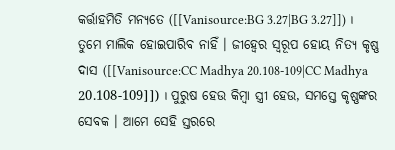କର୍ତ୍ତାହମିତି ମନ୍ୟତେ ([[Vanisource:BG 3.27|BG 3.27]]) । ତୁମେ ମାଲିକ ହୋଇପାରିବ ନାହିଁ । ଜୀହ୍ଵେର ସ୍ଵରୂପ ହୋୟ ନିତ୍ୟ କୃଷ୍ଣ ଦାସ ([[Vanisource:CC Madhya 20.108-109|CC Madhya 20.108-109]]) । ପୁରୁଷ ହେଉ କିମ୍ଵା ସ୍ତ୍ରୀ ହେଉ, ସମସ୍ତେ କୃଷ୍ଣଙ୍କର ସେବକ । ଆମେ ସେହି ସ୍ତରରେ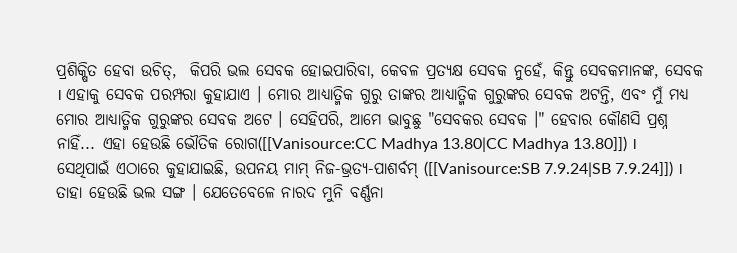ପ୍ରଶିକ୍ଷିତ ହେବା ଉଚିତ୍,  କିପରି ଭଲ ସେବକ ହୋଇପାରିବା, କେବଳ ପ୍ରତ୍ୟକ୍ଷ ସେବକ ନୁହେଁ, କିନ୍ତୁ ସେବକମାନଙ୍କ, ସେବକ । ଏହାକୁ ସେବକ ପରମ୍ପରା କୁହାଯାଏ । ମୋର ଆଧ୍ୟାତ୍ମିକ ଗୁରୁ ତାଙ୍କର ଆଧ୍ୟାତ୍ମିକ ଗୁରୁଙ୍କର ସେବକ ଅଟନ୍ତି, ଏବଂ ମୁଁ ମଧ୍ୟ ମୋର ଆଧ୍ୟାତ୍ମିକ ଗୁରୁଙ୍କର ସେବକ ଅଟେ । ସେହିପରି, ଆମେ ଭାବୁଛୁ "ସେବକର ସେବକ ।" ହେବାର କୌଣସି ପ୍ରଶ୍ନ ନାହିଁ... ଏହା ହେଉଛି ଭୌତିକ ରୋଗ([[Vanisource:CC Madhya 13.80|CC Madhya 13.80]]) ।
ସେଥିପାଇଁ ଏଠାରେ କୁହାଯାଇଛି, ଉପନୟ ମାମ୍ ନିଜ-ଭ୍ରତ୍ୟ-ପାଶର୍ବମ୍ ([[Vanisource:SB 7.9.24|SB 7.9.24]]) । ତାହା ହେଉଛି ଭଲ ସଙ୍ଗ । ଯେତେବେଳେ ନାରଦ ମୁନି ବର୍ଣ୍ଣନା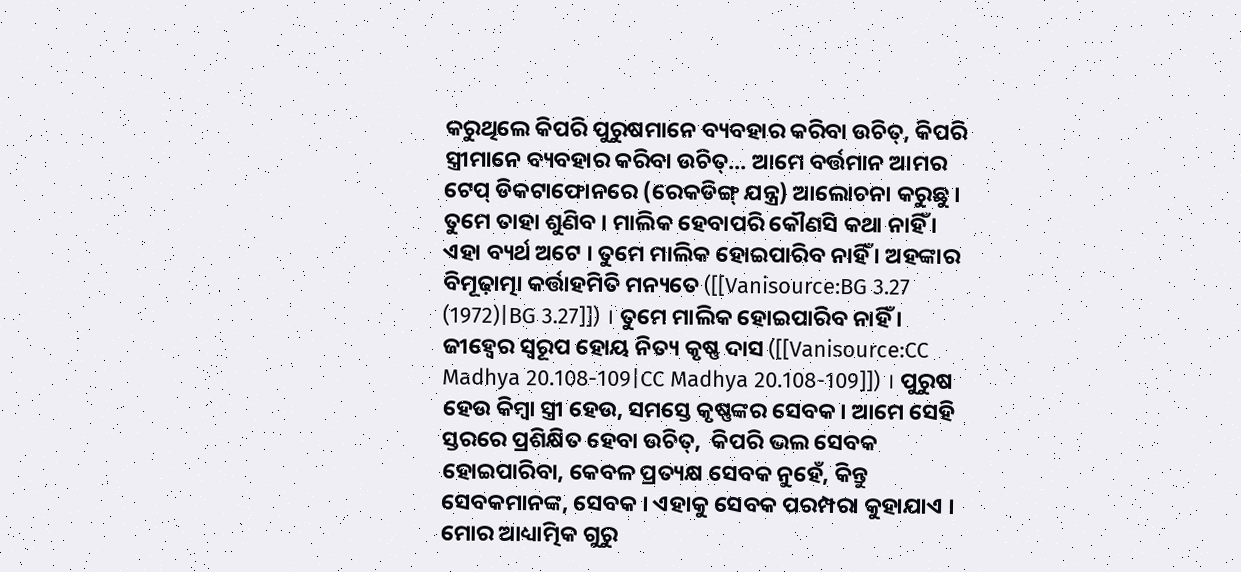କରୁଥିଲେ କିପରି ପୁରୁଷମାନେ ବ୍ୟବହାର କରିବା ଉଚିତ୍, କିପରି ସ୍ତ୍ରୀମାନେ ବ୍ୟବହାର କରିବା ଉଚିତ୍... ଆମେ ବର୍ତ୍ତମାନ ଆମର ଟେପ୍ ଡିକଟାଫୋନରେ (ରେକଡିଙ୍ଗ୍ ଯନ୍ତ୍ର) ଆଲୋଚନା କରୁଛୁ । ତୁମେ ତାହା ଶୁଣିବ । ମାଲିକ ହେବାପରି କୌଣସି କଥା ନାହିଁ । ଏହା ବ୍ୟର୍ଥ ଅଟେ । ତୁମେ ମାଲିକ ହୋଇପାରିବ ନାହିଁ । ଅହଙ୍କାର ବିମୂଢ଼ାତ୍ମା କର୍ତ୍ତାହମିତି ମନ୍ୟତେ ([[Vanisource:BG 3.27 (1972)|BG 3.27]]) । ତୁମେ ମାଲିକ ହୋଇପାରିବ ନାହିଁ । ଜୀହ୍ଵେର ସ୍ଵରୂପ ହୋୟ ନିତ୍ୟ କୃଷ୍ଣ ଦାସ ([[Vanisource:CC Madhya 20.108-109|CC Madhya 20.108-109]]) । ପୁରୁଷ ହେଉ କିମ୍ଵା ସ୍ତ୍ରୀ ହେଉ, ସମସ୍ତେ କୃଷ୍ଣଙ୍କର ସେବକ । ଆମେ ସେହି ସ୍ତରରେ ପ୍ରଶିକ୍ଷିତ ହେବା ଉଚିତ୍,  କିପରି ଭଲ ସେବକ ହୋଇପାରିବା, କେବଳ ପ୍ରତ୍ୟକ୍ଷ ସେବକ ନୁହେଁ, କିନ୍ତୁ ସେବକମାନଙ୍କ, ସେବକ । ଏହାକୁ ସେବକ ପରମ୍ପରା କୁହାଯାଏ । ମୋର ଆଧ୍ୟାତ୍ମିକ ଗୁରୁ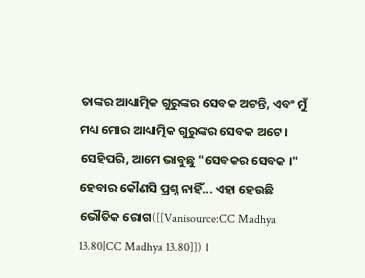ତାଙ୍କର ଆଧ୍ୟାତ୍ମିକ ଗୁରୁଙ୍କର ସେବକ ଅଟନ୍ତି, ଏବଂ ମୁଁ ମଧ୍ୟ ମୋର ଆଧ୍ୟାତ୍ମିକ ଗୁରୁଙ୍କର ସେବକ ଅଟେ । ସେହିପରି, ଆମେ ଭାବୁଛୁ "ସେବକର ସେବକ ।" ହେବାର କୌଣସି ପ୍ରଶ୍ନ ନାହିଁ... ଏହା ହେଉଛି ଭୌତିକ ରୋଗ([[Vanisource:CC Madhya 13.80|CC Madhya 13.80]]) ।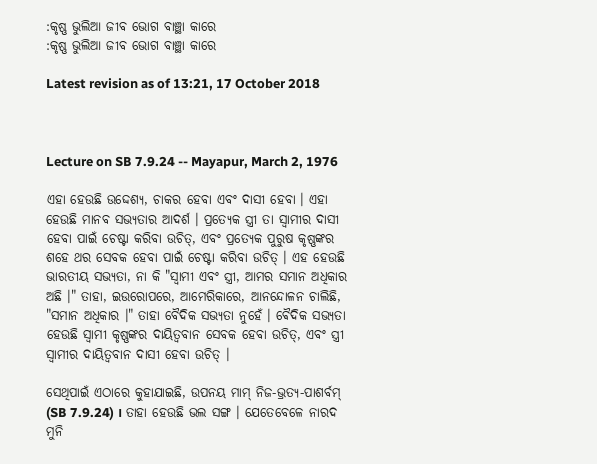:କୃଷ୍ଣ ଭୁଲିଆ ଜୀବ ଭୋଗ ବାଞ୍ଛା କାରେ
:କୃଷ୍ଣ ଭୁଲିଆ ଜୀବ ଭୋଗ ବାଞ୍ଛା କାରେ

Latest revision as of 13:21, 17 October 2018



Lecture on SB 7.9.24 -- Mayapur, March 2, 1976

ଏହା ହେଉଛି ଉଦ୍ଦେଶ୍ୟ, ଚାକର ହେବା ଏବଂ ଦାସୀ ହେବା । ଏହା ହେଉଛି ମାନବ ସଭ୍ୟତାର ଆଦର୍ଶ । ପ୍ରତ୍ୟେକ ସ୍ତ୍ରୀ ତା ସ୍ଵାମୀର ଦାସୀ ହେବା ପାଇଁ ଚେଷ୍ଟା କରିବା ଉଚିତ୍, ଏବଂ ପ୍ରତ୍ୟେକ ପୁରୁଷ କୃଷ୍ଣଙ୍କର ଶହେ ଥର ସେବକ ହେବା ପାଇଁ ଚେଷ୍ଟା କରିବା ଉଚିତ୍ । ଏହ ହେଉଛି ଭାରତୀୟ ସଭ୍ୟତା, ନା କି "ସ୍ଵାମୀ ଏବଂ ସ୍ତ୍ରୀ, ଆମର ସମାନ ଅଧିକାର ଅଛି ।" ତାହା, ଇଉରୋପରେ, ଆମେରିକାରେ, ଆନନ୍ଦୋଳନ ଚାଲିଛି, "ସମାନ ଅଧିକାର ।" ତାହା ବୈଦିକ ସଭ୍ୟତା ନୁହେଁ । ଵୈଦିକ ସଭ୍ୟତା ହେଉଛି ସ୍ଵାମୀ କୃଷ୍ଣଙ୍କର ଦାୟିତ୍ଵବାନ ସେବକ ହେବା ଉଚିତ୍, ଏବଂ ସ୍ତ୍ରୀ ସ୍ଵାମୀର ଦାୟିତ୍ଵବାନ ଦାସୀ ହେବା ଉଚିତ୍ ।

ସେଥିପାଇଁ ଏଠାରେ କୁହାଯାଇଛି, ଉପନୟ ମାମ୍ ନିଜ-ଭ୍ରତ୍ୟ-ପାଶର୍ବମ୍ (SB 7.9.24) । ତାହା ହେଉଛି ଭଲ ସଙ୍ଗ । ଯେତେବେଳେ ନାରଦ ମୁନି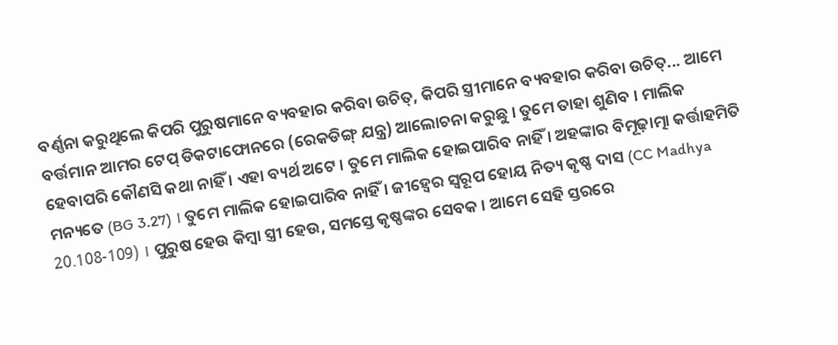ବର୍ଣ୍ଣନା କରୁଥିଲେ କିପରି ପୁରୁଷମାନେ ବ୍ୟବହାର କରିବା ଉଚିତ୍, କିପରି ସ୍ତ୍ରୀମାନେ ବ୍ୟବହାର କରିବା ଉଚିତ୍... ଆମେ ବର୍ତ୍ତମାନ ଆମର ଟେପ୍ ଡିକଟାଫୋନରେ (ରେକଡିଙ୍ଗ୍ ଯନ୍ତ୍ର) ଆଲୋଚନା କରୁଛୁ । ତୁମେ ତାହା ଶୁଣିବ । ମାଲିକ ହେବାପରି କୌଣସି କଥା ନାହିଁ । ଏହା ବ୍ୟର୍ଥ ଅଟେ । ତୁମେ ମାଲିକ ହୋଇପାରିବ ନାହିଁ । ଅହଙ୍କାର ବିମୂଢ଼ାତ୍ମା କର୍ତ୍ତାହମିତି ମନ୍ୟତେ (BG 3.27) । ତୁମେ ମାଲିକ ହୋଇପାରିବ ନାହିଁ । ଜୀହ୍ଵେର ସ୍ଵରୂପ ହୋୟ ନିତ୍ୟ କୃଷ୍ଣ ଦାସ (CC Madhya 20.108-109) । ପୁରୁଷ ହେଉ କିମ୍ଵା ସ୍ତ୍ରୀ ହେଉ, ସମସ୍ତେ କୃଷ୍ଣଙ୍କର ସେବକ । ଆମେ ସେହି ସ୍ତରରେ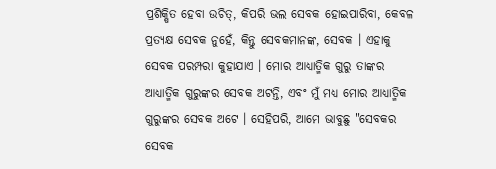ପ୍ରଶିକ୍ଷିତ ହେବା ଉଚିତ୍, କିପରି ଭଲ ସେବକ ହୋଇପାରିବା, କେବଳ ପ୍ରତ୍ୟକ୍ଷ ସେବକ ନୁହେଁ, କିନ୍ତୁ ସେବକମାନଙ୍କ, ସେବକ । ଏହାକୁ ସେବକ ପରମ୍ପରା କୁହାଯାଏ । ମୋର ଆଧ୍ୟାତ୍ମିକ ଗୁରୁ ତାଙ୍କର ଆଧ୍ୟାତ୍ମିକ ଗୁରୁଙ୍କର ସେବକ ଅଟନ୍ତି, ଏବଂ ମୁଁ ମଧ୍ୟ ମୋର ଆଧ୍ୟାତ୍ମିକ ଗୁରୁଙ୍କର ସେବକ ଅଟେ । ସେହିପରି, ଆମେ ଭାବୁଛୁ "ସେବକର ସେବକ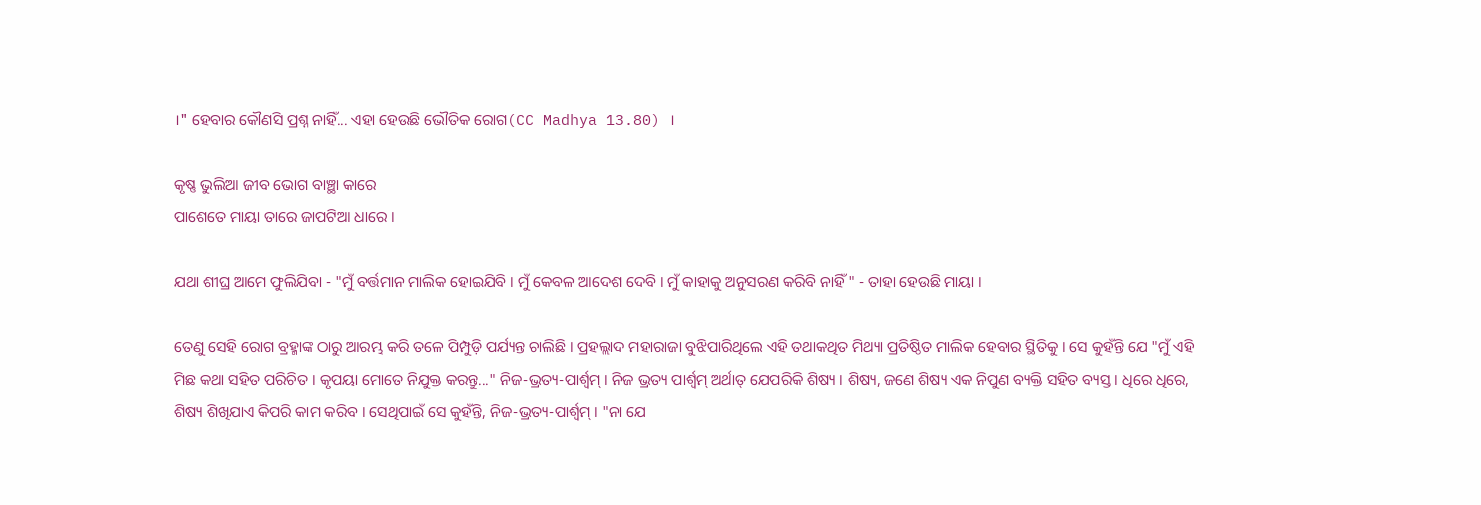।" ହେବାର କୌଣସି ପ୍ରଶ୍ନ ନାହିଁ... ଏହା ହେଉଛି ଭୌତିକ ରୋଗ(CC Madhya 13.80) ।

କୃଷ୍ଣ ଭୁଲିଆ ଜୀବ ଭୋଗ ବାଞ୍ଛା କାରେ
ପାଶେତେ ମାୟା ତାରେ ଜାପଟିଆ ଧାରେ ।

ଯଥା ଶୀଘ୍ର ଆମେ ଫୁଲିଯିବା - "ମୁଁ ବର୍ତ୍ତମାନ ମାଲିକ ହୋଇଯିବି । ମୁଁ କେବଳ ଆଦେଶ ଦେବି । ମୁଁ କାହାକୁ ଅନୁସରଣ କରିବି ନାହିଁ " - ତାହା ହେଉଛି ମାୟା ।

ତେଣୁ ସେହି ରୋଗ ବ୍ରହ୍ମାଙ୍କ ଠାରୁ ଆରମ୍ଭ କରି ତଳେ ପିମ୍ପୁଡ଼ି ପର୍ଯ୍ୟନ୍ତ ଚାଲିଛି । ପ୍ରହଲ୍ଲାଦ ମହାରାଜା ବୁଝିପାରିଥିଲେ ଏହି ତଥାକଥିତ ମିଥ୍ୟା ପ୍ରତିଷ୍ଠିତ ମାଲିକ ହେବାର ସ୍ଥିତିକୁ । ସେ କୁହଁନ୍ତି ଯେ "ମୁଁ ଏହି ମିଛ କଥା ସହିତ ପରିଚିତ । କୃପୟା ମୋତେ ନିଯୁକ୍ତ କରନ୍ତୁ..." ନିଜ-ଭ୍ରତ୍ୟ-ପାର୍ଶ୍ଵମ୍ । ନିଜ ଭ୍ରତ୍ୟ ପାର୍ଶ୍ଵମ୍ ଅର୍ଥାତ୍ ଯେପରିକି ଶିଷ୍ୟ । ଶିଷ୍ୟ, ଜଣେ ଶିଷ୍ୟ ଏକ ନିପୁଣ ବ୍ୟକ୍ତି ସହିତ ବ୍ୟସ୍ତ । ଧିରେ ଧିରେ, ଶିଷ୍ୟ ଶିଖିଯାଏ କିପରି କାମ କରିବ । ସେଥିପାଇଁ ସେ କୁହଁନ୍ତି, ନିଜ-ଭ୍ରତ୍ୟ-ପାର୍ଶ୍ଵମ୍ । "ନା ଯେ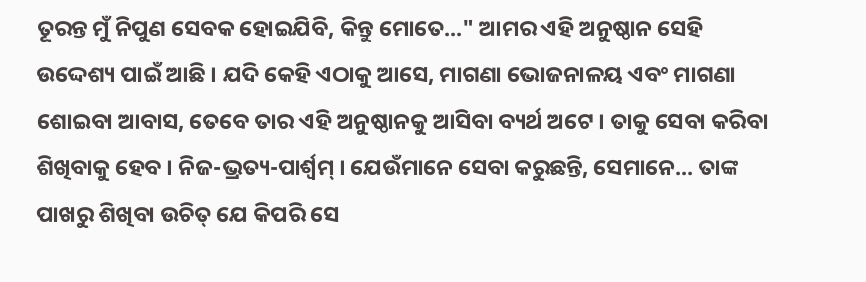ତୂରନ୍ତ ମୁଁ ନିପୁଣ ସେବକ ହୋଇଯିବି, କିନ୍ତୁ ମୋତେ..." ଆମର ଏହି ଅନୁଷ୍ଠାନ ସେହି ଉଦ୍ଦେଶ୍ୟ ପାଇଁ ଆଛି । ଯଦି କେହି ଏଠାକୁ ଆସେ, ମାଗଣା ଭୋଜନାଳୟ ଏବଂ ମାଗଣା ଶୋଇବା ଆବାସ, ତେବେ ତାର ଏହି ଅନୁଷ୍ଠାନକୁ ଆସିବା ବ୍ୟର୍ଥ ଅଟେ । ତାକୁ ସେବା କରିବା ଶିଖିବାକୁ ହେବ । ନିଜ-ଭ୍ରତ୍ୟ-ପାର୍ଶ୍ଵମ୍ । ଯେଉଁମାନେ ସେବା କରୁଛନ୍ତି, ସେମାନେ... ତାଙ୍କ ପାଖରୁ ଶିଖିବା ଉଚିତ୍ ଯେ କିପରି ସେ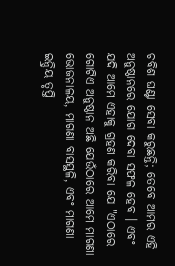ଚବିଶ ଘଣ୍ଟା ସେବା କରୁଛନ୍ତି; ତେବେ ଆମର ଏହି ଅନୁଷ୍ଠାନରେ ଯୋଗ ଦେବା ସଫଳ ହେବ । ଏବଂ ଯଦି ଆମେ ଏହାକୁ ଗ୍ରହଣ କରିବା ଯେ "ଏଠାରେ ଗୋଟିଏ ଅନୁଷ୍ଠାନ ଅଛି ଯେଉଁଠାରେ ଆମେ ମାଗଣା ଭୋଜନାଳୟ, ମାଗଣା ବାସସ୍ଥଳି, ଏବଂ ମାଗଣା ଇନ୍ଦ୍ରିୟ ତୃପ୍ତି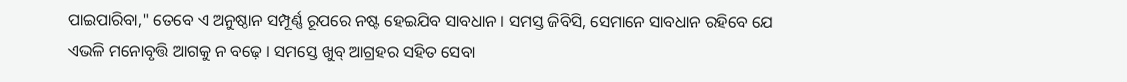ପାଇପାରିବା," ତେବେ ଏ ଅନୁଷ୍ଠାନ ସମ୍ପୂର୍ଣ୍ଣ ରୂପରେ ନଷ୍ଟ ହେଇଯିବ ସାବଧାନ । ସମସ୍ତ ଜିବିସି, ସେମାନେ ସାବଧାନ ରହିବେ ଯେ ଏଭଳି ମନୋବୃତ୍ତି ଆଗକୁ ନ ବଢ଼େ । ସମସ୍ତେ ଖୁବ୍ ଆଗ୍ରହର ସହିତ ସେବା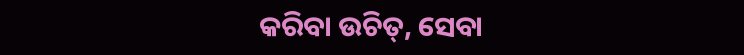କରିବା ଉଚିତ୍, ସେବା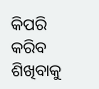କିପରି କରିବ ଶିଖିବାକୁ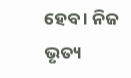ହେବ । ନିଜ ଭୃତ୍ୟ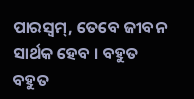ପାରସ୍ଵମ୍, ତେବେ ଜୀବନ ସାର୍ଥକ ହେବ । ବହୁତ ବହୁତ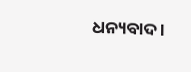ଧନ୍ୟବାଦ ।